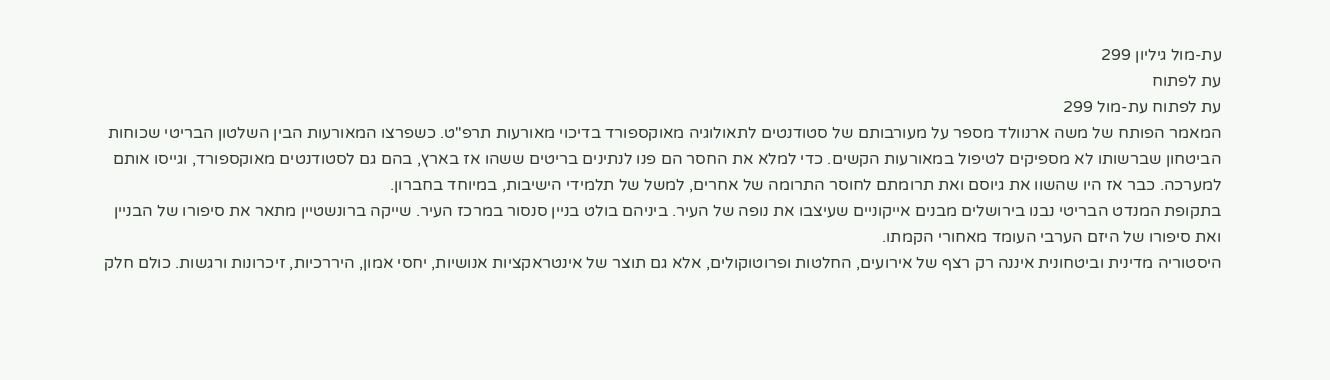עת-מול גיליון 299
עת לפתוח
עת לפתוח עת-מול 299
המאמר הפותח של משה ארנוולד מספר על מעורבותם של סטודנטים לתאולוגיה מאוקספורד בדיכוי מאורעות תרפ"ט. כשפרצו המאורעות הבין השלטון הבריטי שכוחות הביטחון שברשותו לא מספיקים לטיפול במאורעות הקשים. כדי למלא את החסר הם פנו לנתינים בריטים ששהו אז בארץ, בהם גם לסטודנטים מאוקספורד, וגייסו אותם למערכה. כבר אז היו שהשוו את גיוסם ואת תרומתם לחוסר התרומה של אחרים, למשל של תלמידי הישיבות, במיוחד בחברון.
בתקופת המנדט הבריטי נבנו בירושלים מבנים אייקוניים שעיצבו את נופה של העיר. ביניהם בולט בניין סנסור במרכז העיר. שייקה ברונשטיין מתאר את סיפורו של הבניין ואת סיפורו של היזם הערבי העומד מאחורי הקמתו.
היסטוריה מדינית וביטחונית איננה רק רצף של אירועים, החלטות ופרוטוקולים, אלא גם תוצר של אינטראקציות אנושיות, יחסי אמון, היררכיות, זיכרונות ורגשות. כולם חלק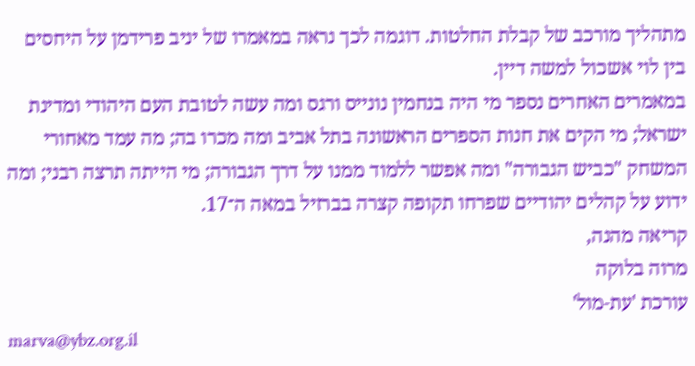מתהליך מורכב של קבלת החלטות. דוגמה לכך נראה במאמרו של יניב פרידמן על היחסים בין לוי אשכול למשה דיין.
במאמרים האחרים נספר מי היה בנחמין נונייס ורגס ומה עשה לטובת העם היהודי ומדינת ישראל; מי הקים את חנות הספרים הראשונה בתל אביב ומה מכרו בה; מה עמד מאחורי המשחק "כביש הגבורה" ומה אפשר ללמוד ממנו על דרך הגבורה; מי הייתה תרצה רבני; ומה ידוע על קהלים יהודיים שפרחו תקופה קצרה בברזיל במאה ה־17.
קריאה מהנה,
מרוה בלוקה
עורכת 'עת-מול'
marva@ybz.org.il